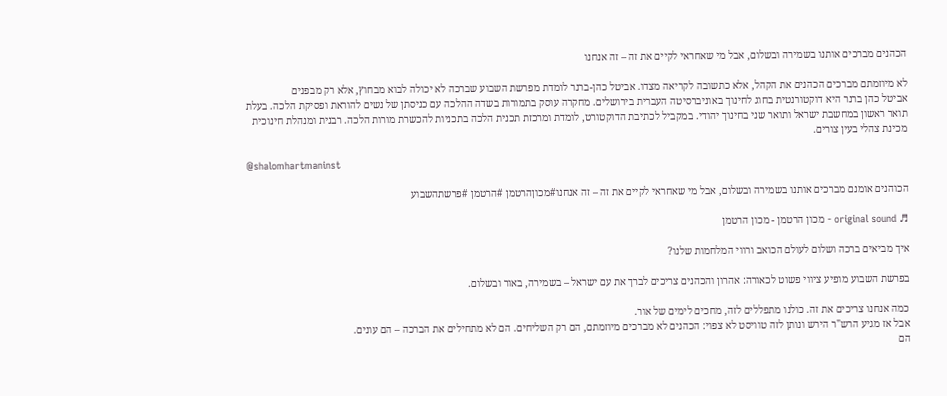הכהנים מברכים אותנו בשמירה ובשלום, אבל מי שאחראי לקיים את זה – זה אנחנו

לא מיוזמתם מברכים הכהנים את הקהל, אלא כתשובה לקריאה מצדו. אביטל כהן-ברנר לומדת מפרשת השבוע שברכה לא יכולה לבוא מבחוץ, אלא רק מבפנים
אביטל כהן ברנר היא דוקטורנטית בחוג לחינוך באוניברסיטה העברית בירושלים. מחקרה עוסק בתמורות בשדה ההלכה עם כניסתן של נשים להוראת ופסיקת הלכה. בעלת תואר ראשון במחשבת ישראל ותואר שני בחינוך יהודי. במקביל לכתיבת הדוקטורט, לומדת ומרכזת תכנית הלכה בתכניות להכשרת מורות הלכה. רבנית ומנהלת חינוכית מכינת צהלי בעין צורים.

@shalomhartmaninst

הכוהנים אומנם מברכים אותנו בשמירה ובשלום, אבל מי שאחראי לקיים את זה – זה אנחנו#מכוןהרטמן #הרטמן #פרשתהשבוע

♬ original sound - מכון הרטמן - מכון הרטמן

איך מביאים ברכה ושלום לעולם הכואב ורווי המלחמות שלנו?

בפרשת השבוע מופיע ציווי פשוט לכאורה: אהרון והכהנים צריכים לברך את עם ישראל – בשמירה, באור ובשלום.

כמה אנחנו צריכים את זה. כולנו מתפללים לזה, מחכים לימים של אור.
אבל אז מגיע הרש"ר הירש ונותן לזה טוויסט לא צפוי: הכהנים לא מברכים מיוזמתם, הם רק השליחים. הם לא מתחילים את הברכה – הם עונים.
הם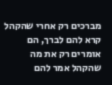מברכים רק אחרי שהקהל קרא להם לברך, הם אומרים רק את מה שהקהל אמר להם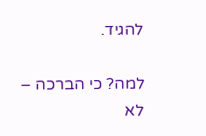להגיד.

למה? כי הברכה – לא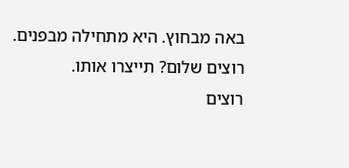באה מבחוץ. היא מתחילה מבפנים.
רוצים שלום? תייצרו אותו.
רוצים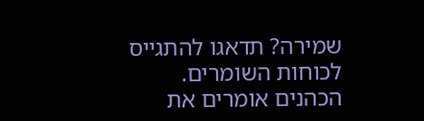שמירה? תדאגו להתגייס לכוחות השומרים.
הכהנים אומרים את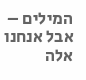המילים – אבל אנחנו אלה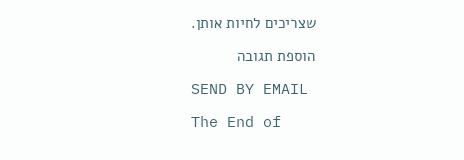שצריכים לחיות אותן.

הוספת תגובה

SEND BY EMAIL

The End of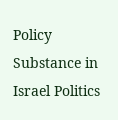Policy Substance in Israel Politics